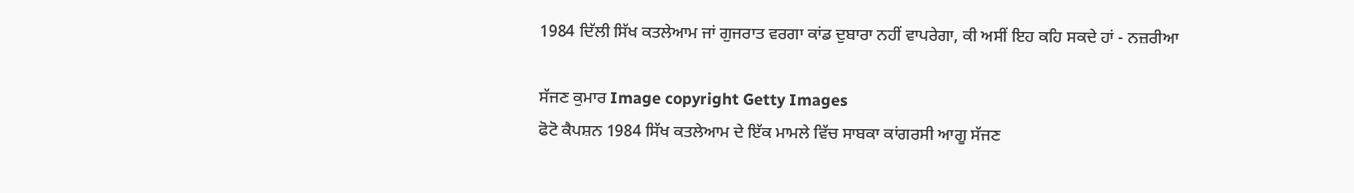1984 ਦਿੱਲੀ ਸਿੱਖ ਕਤਲੇਆਮ ਜਾਂ ਗੁਜਰਾਤ ਵਰਗਾ ਕਾਂਡ ਦੁਬਾਰਾ ਨਹੀਂ ਵਾਪਰੇਗਾ, ਕੀ ਅਸੀਂ ਇਹ ਕਹਿ ਸਕਦੇ ਹਾਂ - ਨਜ਼ਰੀਆ

ਸੱਜਣ ਕੁਮਾਰ Image copyright Getty Images
ਫੋਟੋ ਕੈਪਸ਼ਨ 1984 ਸਿੱਖ ਕਤਲੇਆਮ ਦੇ ਇੱਕ ਮਾਮਲੇ ਵਿੱਚ ਸਾਬਕਾ ਕਾਂਗਰਸੀ ਆਗੂ ਸੱਜਣ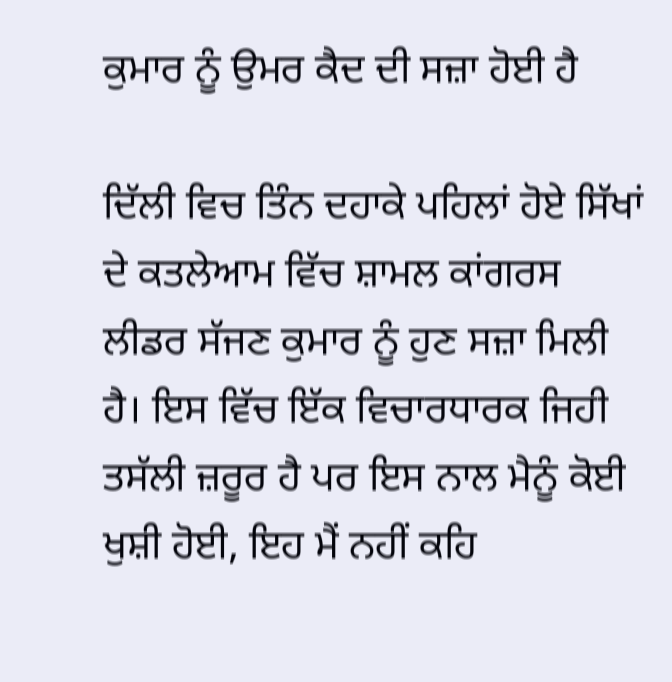ਕੁਮਾਰ ਨੂੰ ਉਮਰ ਕੈਦ ਦੀ ਸਜ਼ਾ ਹੋਈ ਹੈ

ਦਿੱਲੀ ਵਿਚ ਤਿੰਨ ਦਹਾਕੇ ਪਹਿਲਾਂ ਹੋਏ ਸਿੱਖਾਂ ਦੇ ਕਤਲੇਆਮ ਵਿੱਚ ਸ਼ਾਮਲ ਕਾਂਗਰਸ ਲੀਡਰ ਸੱਜਣ ਕੁਮਾਰ ਨੂੰ ਹੁਣ ਸਜ਼ਾ ਮਿਲੀ ਹੈ। ਇਸ ਵਿੱਚ ਇੱਕ ਵਿਚਾਰਧਾਰਕ ਜਿਹੀ ਤਸੱਲੀ ਜ਼ਰੂਰ ਹੈ ਪਰ ਇਸ ਨਾਲ ਮੈਨੂੰ ਕੋਈ ਖੁਸ਼ੀ ਹੋਈ, ਇਹ ਮੈਂ ਨਹੀਂ ਕਹਿ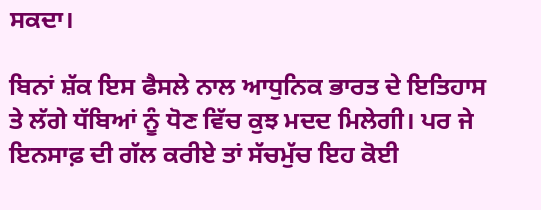ਸਕਦਾ।

ਬਿਨਾਂ ਸ਼ੱਕ ਇਸ ਫੈਸਲੇ ਨਾਲ ਆਧੁਨਿਕ ਭਾਰਤ ਦੇ ਇਤਿਹਾਸ ਤੇ ਲੱਗੇ ਧੱਬਿਆਂ ਨੂੰ ਧੋਣ ਵਿੱਚ ਕੁਝ ਮਦਦ ਮਿਲੇਗੀ। ਪਰ ਜੇ ਇਨਸਾਫ਼ ਦੀ ਗੱਲ ਕਰੀਏ ਤਾਂ ਸੱਚਮੁੱਚ ਇਹ ਕੋਈ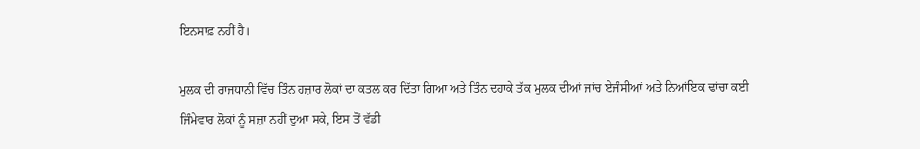ਇਨਸਾਫ਼ ਨਹੀਂ ਹੈ।

ਮੁਲਕ ਦੀ ਰਾਜਧਾਨੀ ਵਿੱਚ ਤਿੰਨ ਹਜ਼ਾਰ ਲੋਕਾਂ ਦਾ ਕਤਲ ਕਰ ਦਿੱਤਾ ਗਿਆ ਅਤੇ ਤਿੰਨ ਦਹਾਕੇ ਤੱਕ ਮੁਲਕ ਦੀਆਂ ਜਾਂਚ ਏਜੰਸੀਆਂ ਅਤੇ ਨਿਆਂਇਕ ਢਾਂਚਾ ਕਈ ਜਿੰਮੇਵਾਰ ਲੋਕਾਂ ਨੂੰ ਸਜ਼ਾ ਨਹੀਂ ਦੁਆ ਸਕੇ, ਇਸ ਤੋਂ ਵੱਡੀ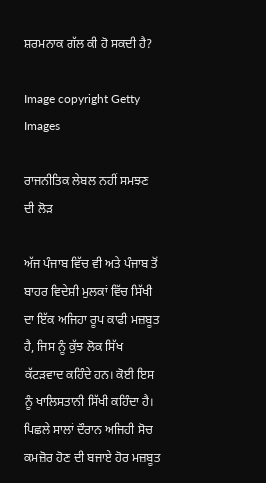ਸ਼ਰਮਨਾਕ ਗੱਲ ਕੀ ਹੋ ਸਕਦੀ ਹੈ?

Image copyright Getty Images

ਰਾਜਨੀਤਿਕ ਲੇਬਲ ਨਹੀਂ ਸਮਝਣ ਦੀ ਲੋੜ

ਅੱਜ ਪੰਜਾਬ ਵਿੱਚ ਵੀ ਅਤੇ ਪੰਜਾਬ ਤੋਂ ਬਾਹਰ ਵਿਦੇਸ਼ੀ ਮੁਲਕਾਂ ਵਿੱਚ ਸਿੱਖੀ ਦਾ ਇੱਕ ਅਜਿਹਾ ਰੂਪ ਕਾਫੀ ਮਜ਼ਬੂਤ ਹੈ, ਜਿਸ ਨੂੰ ਕੁੱਝ ਲੋਕ ਸਿੱਖ ਕੱਟੜਵਾਦ ਕਹਿੰਦੇ ਹਨ। ਕੋਈ ਇਸ ਨੂੰ ਖਾਲਿਸਤਾਨੀ ਸਿੱਖੀ ਕਹਿੰਦਾ ਹੈ। ਪਿਛਲੇ ਸਾਲਾਂ ਦੌਰਾਨ ਅਜਿਹੀ ਸੋਚ ਕਮਜ਼ੋਰ ਹੋਣ ਦੀ ਬਜਾਏ ਹੋਰ ਮਜ਼ਬੂਤ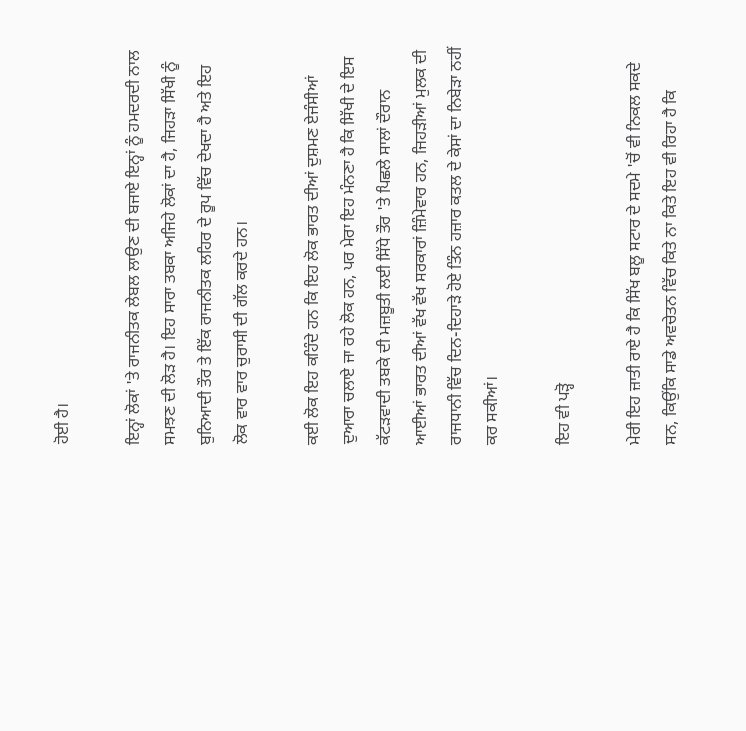ਹੋਈ ਹੈ।

ਇਨ੍ਹਾਂ ਲੋਕਾਂ 'ਤੇ ਰਾਜਨੀਤਕ ਲੇਬਲ ਲਾਉਣ ਦੀ ਬਜਾਏ ਇਨ੍ਹਾਂ ਨੂੰ ਹਮਦਰਦੀ ਨਾਲ ਸਮਝਣ ਦੀ ਲੋੜ ਹੈ। ਇਹ ਸਾਰਾ ਤਬਕਾ ਅਜਿਹੇ ਲੋਕਾਂ ਦਾ ਹੈ, ਜਿਹੜਾ ਸਿੱਖੀ ਨੂੰ ਬੁਨਿਆਦੀ ਤੌਰ ਤੇ ਇੱਕ ਰਾਜਨੀਤਕ ਲਹਿਰ ਦੇ ਰੂਪ ਵਿੱਚ ਦੇਖਦਾ ਹੈ ਅਤੇ ਇਹ ਲੋਕ ਵਾਰ ਵਾਰ ਚੁਰਾਸੀ ਦੀ ਗੱਲ ਕਰਦੇ ਹਨ।

ਕਈ ਲੋਕ ਇਹ ਕਹਿੰਦੇ ਹਨ ਕਿ ਇਹ ਲੋਕ ਭਾਰਤ ਦੀਆਂ ਦੁਸ਼ਮਣ ਏਜੰਸੀਆਂ ਦੁਆਰਾ ਚਲਾਏ ਜਾ ਰਹੇ ਲੋਕ ਹਨ, ਪਰ ਮੇਰਾ ਇਹ ਮੰਨਣਾ ਹੈ ਕਿ ਸਿੱਖੀ ਦੇ ਇਸ ਕੱਟੜਵਾਦੀ ਤਬਕੇ ਦੀ ਮਜ਼ਬੂਤੀ ਲਈ ਸਿੱਧੇ ਤੌਰ 'ਤੇ ਪਿਛਲੇ ਸਾਲਾਂ ਦੌਰਾਨ ਆਈਆਂ ਭਾਰਤ ਦੀਆਂ ਵੱਖ ਵੱਖ ਸਰਕਾਰਾਂ ਜ਼ਿੰਮੇਵਾਰ ਹਨ, ਜਿਹੜੀਆਂ ਮੁਲਕ ਦੀ ਰਾਜਧਾਨੀ ਵਿੱਚ ਦਿਨ-ਦਿਹਾੜੇ ਹੋਏ ਤਿੰਨ ਹਜ਼ਾਰ ਕਤਲ ਦੇ ਕੇਸਾਂ ਦਾ ਨਿਬੇੜਾ ਨਹੀਂ ਕਰ ਸਕੀਆਂ।

ਇਹ ਵੀ ਪੜ੍ਹੋ

ਮੇਰੀ ਇਹ ਜ਼ਾਤੀ ਰਾਏ ਹੈ ਕਿ ਸਿੱਖ ਬਲੂ ਸਟਾਰ ਦੇ ਸਦਮੇ 'ਚੋਂ ਵੀ ਨਿਕਲ ਸਕਦੇ ਸਨ, ਕਿਉਂਕਿ ਸਾਡੇ ਅਵਚੇਤਨ ਵਿੱਚ ਕਿਤੇ ਨਾ ਕਿਤੇ ਇਹ ਵੀ ਰਿਹਾ ਹੈ ਕਿ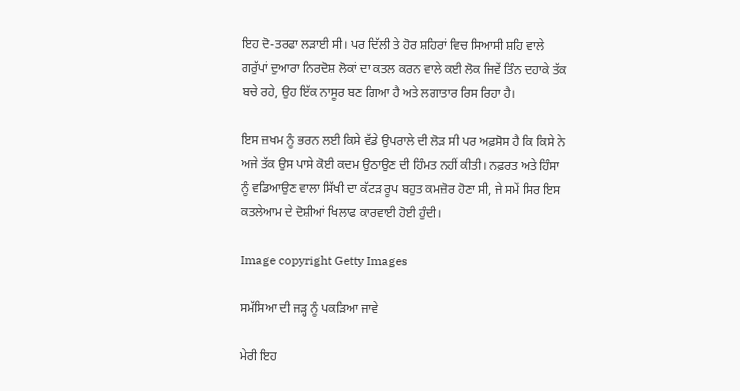ਇਹ ਦੋ-ਤਰਫਾ ਲੜਾਈ ਸੀ। ਪਰ ਦਿੱਲੀ ਤੇ ਹੋਰ ਸ਼ਹਿਰਾਂ ਵਿਚ ਸਿਆਸੀ ਸ਼ਹਿ ਵਾਲੇ ਗਰੁੱਪਾਂ ਦੁਆਰਾ ਨਿਰਦੋਸ਼ ਲੋਕਾਂ ਦਾ ਕਤਲ ਕਰਨ ਵਾਲੇ ਕਈ ਲੋਕ ਜਿਵੇਂ ਤਿੰਨ ਦਹਾਕੇ ਤੱਕ ਬਚੇ ਰਹੇ, ਉਹ ਇੱਕ ਨਾਸੂਰ ਬਣ ਗਿਆ ਹੈ ਅਤੇ ਲਗਾਤਾਰ ਰਿਸ ਰਿਹਾ ਹੈ।

ਇਸ ਜ਼ਖਮ ਨੂੰ ਭਰਨ ਲਈ ਕਿਸੇ ਵੱਡੇ ਉਪਰਾਲੇ ਦੀ ਲੋੜ ਸੀ ਪਰ ਅਫ਼ਸੋਸ ਹੈ ਕਿ ਕਿਸੇ ਨੇ ਅਜੇ ਤੱਕ ਉਸ ਪਾਸੇ ਕੋਈ ਕਦਮ ਉਠਾਉਣ ਦੀ ਹਿੰਮਤ ਨਹੀਂ ਕੀਤੀ। ਨਫ਼ਰਤ ਅਤੇ ਹਿੰਸਾ ਨੂੰ ਵਡਿਆਉਣ ਵਾਲਾ ਸਿੱਖੀ ਦਾ ਕੱਟੜ ਰੂਪ ਬਹੁਤ ਕਮਜ਼ੋਰ ਹੋਣਾ ਸੀ, ਜੇ ਸਮੇਂ ਸਿਰ ਇਸ ਕਤਲੇਆਮ ਦੇ ਦੋਸ਼ੀਆਂ ਖਿਲਾਫ ਕਾਰਵਾਈ ਹੋਈ ਹੁੰਦੀ।

Image copyright Getty Images

ਸਮੱਸਿਆ ਦੀ ਜੜ੍ਹ ਨੂੰ ਪਕੜਿਆ ਜਾਵੇ

ਮੇਰੀ ਇਹ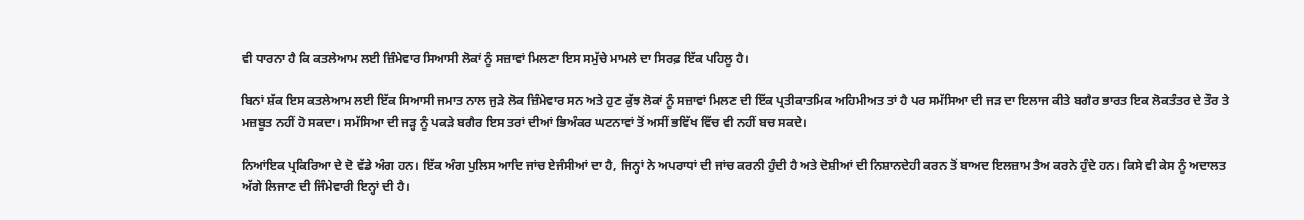ਵੀ ਧਾਰਨਾ ਹੈ ਕਿ ਕਤਲੇਆਮ ਲਈ ਜ਼ਿੰਮੇਵਾਰ ਸਿਆਸੀ ਲੋਕਾਂ ਨੂੰ ਸਜ਼ਾਵਾਂ ਮਿਲਣਾ ਇਸ ਸਮੁੱਚੇ ਮਾਮਲੇ ਦਾ ਸਿਰਫ਼ ਇੱਕ ਪਹਿਲੂ ਹੈ।

ਬਿਨਾਂ ਸ਼ੱਕ ਇਸ ਕਤਲੇਆਮ ਲਈ ਇੱਕ ਸਿਆਸੀ ਜਮਾਤ ਨਾਲ ਜੁੜੇ ਲੋਕ ਜ਼ਿੰਮੇਵਾਰ ਸਨ ਅਤੇ ਹੁਣ ਕੁੱਝ ਲੋਕਾਂ ਨੂੰ ਸਜ਼ਾਵਾਂ ਮਿਲਣ ਦੀ ਇੱਕ ਪ੍ਰਤੀਕਾਤਮਿਕ ਅਹਿਮੀਅਤ ਤਾਂ ਹੈ ਪਰ ਸਮੱਸਿਆ ਦੀ ਜੜ ਦਾ ਇਲਾਜ ਕੀਤੇ ਬਗੈਰ ਭਾਰਤ ਇਕ ਲੋਕਤੰਤਰ ਦੇ ਤੌਰ ਤੇ ਮਜ਼ਬੂਤ ਨਹੀਂ ਹੋ ਸਕਦਾ। ਸਮੱਸਿਆ ਦੀ ਜੜ੍ਹ ਨੂੰ ਪਕੜੇ ਬਗੈਰ ਇਸ ਤਰਾਂ ਦੀਆਂ ਭਿਅੰਕਰ ਘਟਨਾਵਾਂ ਤੋਂ ਅਸੀਂ ਭਵਿੱਖ ਵਿੱਚ ਵੀ ਨਹੀਂ ਬਚ ਸਕਦੇ।

ਨਿਆਂਇਕ ਪ੍ਰਕਿਰਿਆ ਦੇ ਦੋ ਵੱਡੇ ਅੰਗ ਹਨ। ਇੱਕ ਅੰਗ ਪੁਲਿਸ ਆਦਿ ਜਾਂਚ ਏਜੰਸੀਆਂ ਦਾ ਹੈ, ਜਿਨ੍ਹਾਂ ਨੇ ਅਪਰਾਧਾਂ ਦੀ ਜਾਂਚ ਕਰਨੀ ਹੁੰਦੀ ਹੈ ਅਤੇ ਦੋਸ਼ੀਆਂ ਦੀ ਨਿਸ਼ਾਨਦੇਹੀ ਕਰਨ ਤੋਂ ਬਾਅਦ ਇਲਜ਼ਾਮ ਤੈਅ ਕਰਨੇ ਹੁੰਦੇ ਹਨ। ਕਿਸੇ ਵੀ ਕੇਸ ਨੂੰ ਅਦਾਲਤ ਅੱਗੇ ਲਿਜਾਣ ਦੀ ਜਿੰਮੇਵਾਰੀ ਇਨ੍ਹਾਂ ਦੀ ਹੈ।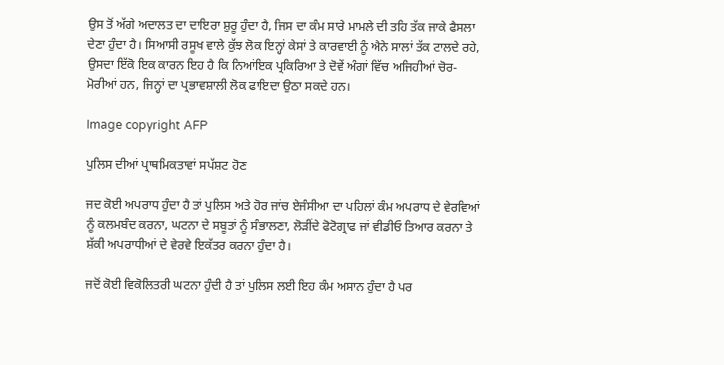ਉਸ ਤੋਂ ਅੱਗੇ ਅਦਾਲਤ ਦਾ ਦਾਇਰਾ ਸ਼ੁਰੂ ਹੁੰਦਾ ਹੈ, ਜਿਸ ਦਾ ਕੰਮ ਸਾਰੇ ਮਾਮਲੇ ਦੀ ਤਹਿ ਤੱਕ ਜਾਕੇ ਫੈਸਲਾ ਦੇਣਾ ਹੁੰਦਾ ਹੈ। ਸਿਆਸੀ ਰਸੂਖ ਵਾਲੇ ਕੁੱਝ ਲੋਕ ਇਨ੍ਹਾਂ ਕੇਸਾਂ ਤੇ ਕਾਰਵਾਈ ਨੂੰ ਐਨੇ ਸਾਲਾਂ ਤੱਕ ਟਾਲਦੇ ਰਹੇ, ਉਸਦਾ ਇੱਕੋ ਇਕ ਕਾਰਨ ਇਹ ਹੈ ਕਿ ਨਿਆਂਇਕ ਪ੍ਰਕਿਰਿਆ ਤੇ ਦੋਵੇਂ ਅੰਗਾਂ ਵਿੱਚ ਅਜਿਹੀਆਂ ਚੋਰ-ਮੋਰੀਆਂ ਹਨ, ਜਿਨ੍ਹਾਂ ਦਾ ਪ੍ਰਭਾਵਸ਼ਾਲੀ ਲੋਕ ਫਾਇਦਾ ਉਠਾ ਸਕਦੇ ਹਨ।

Image copyright AFP

ਪੁਲਿਸ ਦੀਆਂ ਪ੍ਰਾਥਮਿਕਤਾਵਾਂ ਸਪੱਸ਼ਟ ਹੋਣ

ਜਦ ਕੋਈ ਅਪਰਾਧ ਹੁੰਦਾ ਹੈ ਤਾਂ ਪੁਲਿਸ ਅਤੇ ਹੋਰ ਜਾਂਚ ਏਜੰਸੀਆ ਦਾ ਪਹਿਲਾਂ ਕੰਮ ਅਪਰਾਧ ਦੇ ਵੇਰਵਿਆਂ ਨੂੰ ਕਲਮਬੰਦ ਕਰਨਾ, ਘਟਨਾ ਦੇ ਸਬੂਤਾਂ ਨੂੰ ਸੰਭਾਲਣਾ, ਲੋੜੀਂਦੇ ਫੋਟੋਗ੍ਰਾਫ ਜਾਂ ਵੀਡੀਓ ਤਿਆਰ ਕਰਨਾ ਤੇ ਸ਼ੱਕੀ ਅਪਰਾਧੀਆਂ ਦੇ ਵੇਰਵੇ ਇਕੱਤਰ ਕਰਨਾ ਹੁੰਦਾ ਹੈ।

ਜਦੋਂ ਕੋਈ ਵਿਕੋਲਿਤਰੀ ਘਟਨਾ ਹੁੰਦੀ ਹੈ ਤਾਂ ਪੁਲਿਸ ਲਈ ਇਹ ਕੰਮ ਅਸਾਨ ਹੁੰਦਾ ਹੈ ਪਰ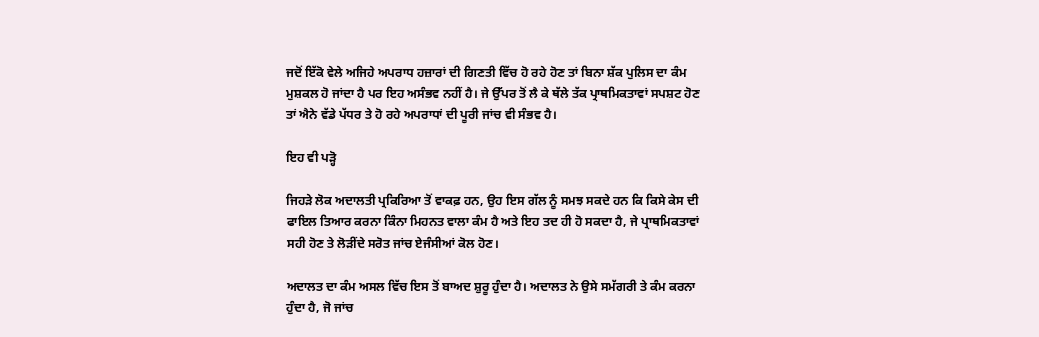ਜਦੋਂ ਇੱਕੋ ਵੇਲੇ ਅਜਿਹੇ ਅਪਰਾਧ ਹਜ਼ਾਰਾਂ ਦੀ ਗਿਣਤੀ ਵਿੱਚ ਹੋ ਰਹੇ ਹੋਣ ਤਾਂ ਬਿਨਾ ਸ਼ੱਕ ਪੁਲਿਸ ਦਾ ਕੰਮ ਮੁਸ਼ਕਲ ਹੋ ਜਾਂਦਾ ਹੈ ਪਰ ਇਹ ਅਸੰਭਵ ਨਹੀਂ ਹੈ। ਜੇ ਉੱਪਰ ਤੋਂ ਲੈ ਕੇ ਥੱਲੇ ਤੱਕ ਪ੍ਰਾਥਮਿਕਤਾਵਾਂ ਸਪਸ਼ਟ ਹੋਣ ਤਾਂ ਐਨੇ ਵੱਡੇ ਪੱਧਰ ਤੇ ਹੋ ਰਹੇ ਅਪਰਾਧਾਂ ਦੀ ਪੂਰੀ ਜਾਂਚ ਵੀ ਸੰਭਵ ਹੈ।

ਇਹ ਵੀ ਪੜ੍ਹੋ

ਜਿਹੜੇ ਲੋਕ ਅਦਾਲਤੀ ਪ੍ਰਕਿਰਿਆ ਤੋਂ ਵਾਕਫ਼ ਹਨ, ਉਹ ਇਸ ਗੱਲ ਨੂੰ ਸਮਝ ਸਕਦੇ ਹਨ ਕਿ ਕਿਸੇ ਕੇਸ ਦੀ ਫਾਇਲ ਤਿਆਰ ਕਰਨਾ ਕਿੰਨਾ ਮਿਹਨਤ ਵਾਲਾ ਕੰਮ ਹੈ ਅਤੇ ਇਹ ਤਦ ਹੀ ਹੋ ਸਕਦਾ ਹੈ, ਜੇ ਪ੍ਰਾਥਮਿਕਤਾਵਾਂ ਸਹੀ ਹੋਣ ਤੇ ਲੋੜੀਂਦੇ ਸਰੋਤ ਜਾਂਚ ਏਜੰਸੀਆਂ ਕੋਲ ਹੋਣ।

ਅਦਾਲਤ ਦਾ ਕੰਮ ਅਸਲ ਵਿੱਚ ਇਸ ਤੋਂ ਬਾਅਦ ਸ਼ੁਰੂ ਹੁੰਦਾ ਹੈ। ਅਦਾਲਤ ਨੇ ਉਸੇ ਸਮੱਗਰੀ ਤੇ ਕੰਮ ਕਰਨਾ ਹੁੰਦਾ ਹੈ, ਜੋ ਜਾਂਚ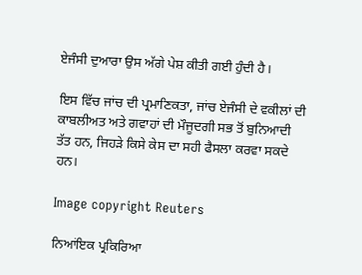ਏਜੰਸੀ ਦੁਆਰਾ ਉਸ ਅੱਗੇ ਪੇਸ਼ ਕੀਤੀ ਗਈ ਹੁੰਦੀ ਹੈ।

ਇਸ ਵਿੱਚ ਜਾਂਚ ਦੀ ਪ੍ਰਮਾਣਿਕਤਾ, ਜਾਂਚ ਏਜੰਸੀ ਦੇ ਵਕੀਲਾਂ ਦੀ ਕਾਬਲੀਅਤ ਅਤੇ ਗਵਾਹਾਂ ਦੀ ਮੌਜੂਦਗੀ ਸਭ ਤੋਂ ਬੁਨਿਆਦੀ ਤੱਤ ਹਨ, ਜਿਹੜੇ ਕਿਸੇ ਕੇਸ ਦਾ ਸਹੀ ਫੈਸਲਾ ਕਰਵਾ ਸਕਦੇ ਹਨ।

Image copyright Reuters

ਨਿਆਂਇਕ ਪ੍ਰਕਿਰਿਆ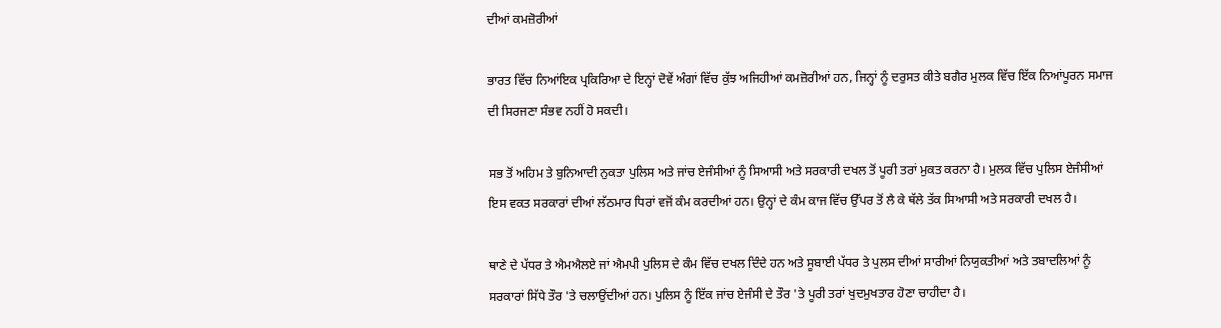ਦੀਆਂ ਕਮਜ਼ੋਰੀਆਂ

ਭਾਰਤ ਵਿੱਚ ਨਿਆਂਇਕ ਪ੍ਰਕਿਰਿਆ ਦੇ ਇਨ੍ਹਾਂ ਦੋਵੇਂ ਅੰਗਾਂ ਵਿੱਚ ਕੁੱਝ ਅਜਿਹੀਆਂ ਕਮਜ਼ੋਰੀਆਂ ਹਨ, ਜਿਨ੍ਹਾਂ ਨੂੰ ਦਰੁਸਤ ਕੀਤੇ ਬਗੈਰ ਮੁਲਕ ਵਿੱਚ ਇੱਕ ਨਿਆਂਪੂਰਨ ਸਮਾਜ ਦੀ ਸਿਰਜਣਾ ਸੰਭਵ ਨਹੀਂ ਹੋ ਸਕਦੀ।

ਸਭ ਤੋਂ ਅਹਿਮ ਤੇ ਬੁਨਿਆਦੀ ਨੁਕਤਾ ਪੁਲਿਸ ਅਤੇ ਜਾਂਚ ਏਜੰਸੀਆਂ ਨੂੰ ਸਿਆਸੀ ਅਤੇ ਸਰਕਾਰੀ ਦਖਲ ਤੋਂ ਪੂਰੀ ਤਰਾਂ ਮੁਕਤ ਕਰਨਾ ਹੈ। ਮੁਲਕ ਵਿੱਚ ਪੁਲਿਸ ਏਜੰਸੀਆਂ ਇਸ ਵਕਤ ਸਰਕਾਰਾਂ ਦੀਆਂ ਲੱਠਮਾਰ ਧਿਰਾਂ ਵਜੋਂ ਕੰਮ ਕਰਦੀਆਂ ਹਨ। ਉਨ੍ਹਾਂ ਦੇ ਕੰਮ ਕਾਜ ਵਿੱਚ ਉੱਪਰ ਤੋਂ ਲੈ ਕੇ ਥੱਲੇ ਤੱਕ ਸਿਆਸੀ ਅਤੇ ਸਰਕਾਰੀ ਦਖਲ ਹੈ।

ਥਾਣੇ ਦੇ ਪੱਧਰ ਤੇ ਐਮਐਲਏ ਜਾਂ ਐਮਪੀ ਪੁਲਿਸ ਦੇ ਕੰਮ ਵਿੱਚ ਦਖਲ ਦਿੰਦੇ ਹਨ ਅਤੇ ਸੂਬਾਈ ਪੱਧਰ ਤੇ ਪੁਲਸ ਦੀਆਂ ਸਾਰੀਆਂ ਨਿਯੁਕਤੀਆਂ ਅਤੇ ਤਬਾਦਲਿਆਂ ਨੂੰ ਸਰਕਾਰਾਂ ਸਿੱਧੇ ਤੌਰ 'ਤੇ ਚਲਾਉਂਦੀਆਂ ਹਨ। ਪੁਲਿਸ ਨੂੰ ਇੱਕ ਜਾਂਚ ਏਜੰਸੀ ਦੇ ਤੌਰ 'ਤੇ ਪੂਰੀ ਤਰਾਂ ਖੁਦਮੁਖਤਾਰ ਹੋਣਾ ਚਾਹੀਦਾ ਹੈ।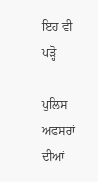ਇਹ ਵੀ ਪੜ੍ਹੋ

ਪੁਲਿਸ ਅਫਸਰਾਂ ਦੀਆਂ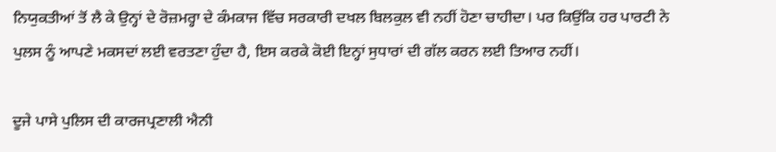ਨਿਯੁਕਤੀਆਂ ਤੋਂ ਲੈ ਕੇ ਉਨ੍ਹਾਂ ਦੇ ਰੋਜ਼ਮਰ੍ਹਾ ਦੇ ਕੰਮਕਾਜ ਵਿੱਚ ਸਰਕਾਰੀ ਦਖਲ ਬਿਲਕੁਲ ਵੀ ਨਹੀਂ ਹੋਣਾ ਚਾਹੀਦਾ। ਪਰ ਕਿਉਂਕਿ ਹਰ ਪਾਰਟੀ ਨੇ ਪੁਲਸ ਨੂੰ ਆਪਣੇ ਮਕਸਦਾਂ ਲਈ ਵਰਤਣਾ ਹੁੰਦਾ ਹੈ, ਇਸ ਕਰਕੇ ਕੋਈ ਇਨ੍ਹਾਂ ਸੁਧਾਰਾਂ ਦੀ ਗੱਲ ਕਰਨ ਲਈ ਤਿਆਰ ਨਹੀਂ।

ਦੂਜੇ ਪਾਸੇ ਪੁਲਿਸ ਦੀ ਕਾਰਜਪ੍ਰਣਾਲੀ ਐਨੀ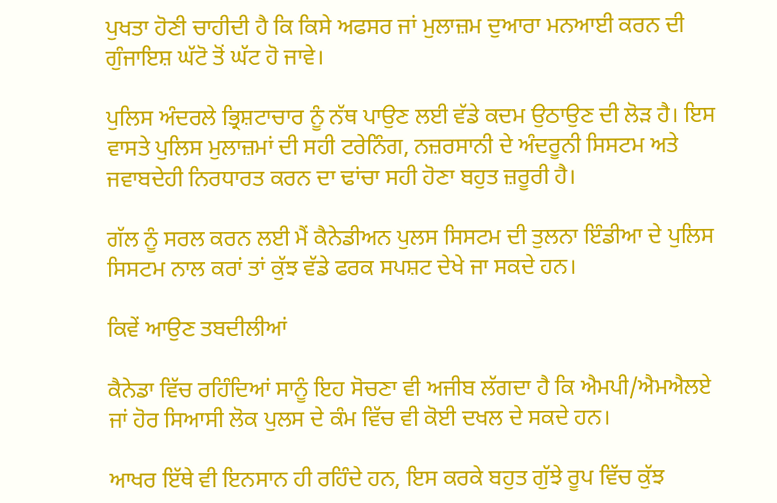ਪੁਖਤਾ ਹੋਣੀ ਚਾਹੀਦੀ ਹੈ ਕਿ ਕਿਸੇ ਅਫਸਰ ਜਾਂ ਮੁਲਾਜ਼ਮ ਦੁਆਰਾ ਮਨਆਈ ਕਰਨ ਦੀ ਗੁੰਜਾਇਸ਼ ਘੱਟੋ ਤੋਂ ਘੱਟ ਹੋ ਜਾਵੇ।

ਪੁਲਿਸ ਅੰਦਰਲੇ ਭ੍ਰਿਸ਼ਟਾਚਾਰ ਨੂੰ ਨੱਥ ਪਾਉਣ ਲਈ ਵੱਡੇ ਕਦਮ ਉਠਾਉਣ ਦੀ ਲੋੜ ਹੈ। ਇਸ ਵਾਸਤੇ ਪੁਲਿਸ ਮੁਲਾਜ਼ਮਾਂ ਦੀ ਸਹੀ ਟਰੇਨਿੰਗ, ਨਜ਼ਰਸਾਨੀ ਦੇ ਅੰਦਰੂਨੀ ਸਿਸਟਮ ਅਤੇ ਜਵਾਬਦੇਹੀ ਨਿਰਧਾਰਤ ਕਰਨ ਦਾ ਢਾਂਚਾ ਸਹੀ ਹੋਣਾ ਬਹੁਤ ਜ਼ਰੂਰੀ ਹੈ।

ਗੱਲ ਨੂੰ ਸਰਲ ਕਰਨ ਲਈ ਮੈਂ ਕੈਨੇਡੀਅਨ ਪੁਲਸ ਸਿਸਟਮ ਦੀ ਤੁਲਨਾ ਇੰਡੀਆ ਦੇ ਪੁਲਿਸ ਸਿਸਟਮ ਨਾਲ ਕਰਾਂ ਤਾਂ ਕੁੱਝ ਵੱਡੇ ਫਰਕ ਸਪਸ਼ਟ ਦੇਖੇ ਜਾ ਸਕਦੇ ਹਨ।

ਕਿਵੇਂ ਆਉਣ ਤਬਦੀਲੀਆਂ

ਕੈਨੇਡਾ ਵਿੱਚ ਰਹਿੰਦਿਆਂ ਸਾਨੂੰ ਇਹ ਸੋਚਣਾ ਵੀ ਅਜੀਬ ਲੱਗਦਾ ਹੈ ਕਿ ਐਮਪੀ/ਐਮਐਲਏ ਜਾਂ ਹੋਰ ਸਿਆਸੀ ਲੋਕ ਪੁਲਸ ਦੇ ਕੰਮ ਵਿੱਚ ਵੀ ਕੋਈ ਦਖਲ ਦੇ ਸਕਦੇ ਹਨ।

ਆਖਰ ਇੱਥੇ ਵੀ ਇਨਸਾਨ ਹੀ ਰਹਿੰਦੇ ਹਨ, ਇਸ ਕਰਕੇ ਬਹੁਤ ਗੁੱਝੇ ਰੂਪ ਵਿੱਚ ਕੁੱਝ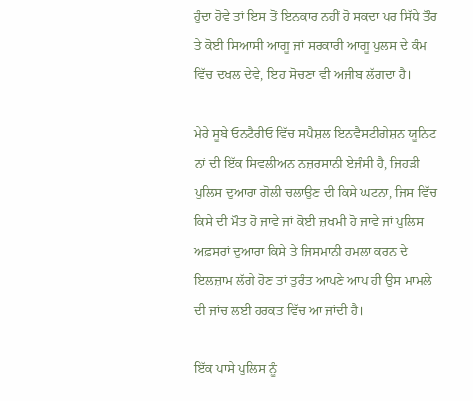ਹੁੰਦਾ ਹੋਵੇ ਤਾਂ ਇਸ ਤੋਂ ਇਨਕਾਰ ਨਹੀਂ ਹੋ ਸਕਦਾ ਪਰ ਸਿੱਧੇ ਤੌਰ ਤੇ ਕੋਈ ਸਿਆਸੀ ਆਗੂ ਜਾਂ ਸਰਕਾਰੀ ਆਗੂ ਪੁਲਸ ਦੇ ਕੰਮ ਵਿੱਚ ਦਖਲ ਦੇਵੇ, ਇਹ ਸੋਚਣਾ ਵੀ ਅਜੀਬ ਲੱਗਦਾ ਹੈ।

ਮੇਰੇ ਸੂਬੇ ਓਨਟੈਰੀਓ ਵਿੱਚ ਸਪੈਸ਼ਲ ਇਨਵੈਸਟੀਗੇਸ਼ਨ ਯੂਨਿਟ ਨਾਂ ਦੀ ਇੱਕ ਸਿਵਲੀਅਨ ਨਜ਼ਰਸਾਨੀ ਏਜੰਸੀ ਹੈ, ਜਿਹੜੀ ਪੁਲਿਸ ਦੁਆਰਾ ਗੋਲੀ ਚਲਾਉਣ ਦੀ ਕਿਸੇ ਘਟਨਾ, ਜਿਸ ਵਿੱਚ ਕਿਸੇ ਦੀ ਮੌਤ ਹੋ ਜਾਵੇ ਜਾਂ ਕੋਈ ਜ਼ਖਮੀ ਹੋ ਜਾਵੇ ਜਾਂ ਪੁਲਿਸ ਅਫ਼ਸਰਾਂ ਦੁਆਰਾ ਕਿਸੇ ਤੇ ਜਿਸਮਾਨੀ ਹਮਲਾ ਕਰਨ ਦੇ ਇਲਜ਼ਾਮ ਲੱਗੇ ਹੋਣ ਤਾਂ ਤੁਰੰਤ ਆਪਣੇ ਆਪ ਹੀ ਉਸ ਮਾਮਲੇ ਦੀ ਜਾਂਚ ਲਈ ਹਰਕਤ ਵਿੱਚ ਆ ਜਾਂਦੀ ਹੈ।

ਇੱਕ ਪਾਸੇ ਪੁਲਿਸ ਨੂੰ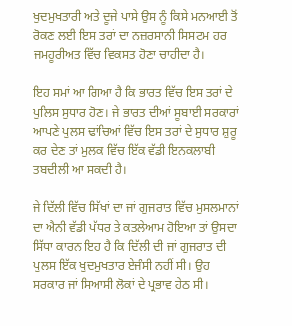ਖੁਦਮੁਖਤਾਰੀ ਅਤੇ ਦੂਜੇ ਪਾਸੇ ਉਸ ਨੂੰ ਕਿਸੇ ਮਨਆਈ ਤੋਂ ਰੋਕਣ ਲਈ ਇਸ ਤਰਾਂ ਦਾ ਨਜ਼ਰਸਾਨੀ ਸਿਸਟਮ ਹਰ ਜਮਹੂਰੀਅਤ ਵਿੱਚ ਵਿਕਸਤ ਹੋਣਾ ਚਾਹੀਦਾ ਹੈ।

ਇਹ ਸਮਾਂ ਆ ਗਿਆ ਹੈ ਕਿ ਭਾਰਤ ਵਿੱਚ ਇਸ ਤਰਾਂ ਦੇ ਪੁਲਿਸ ਸੁਧਾਰ ਹੋਣ। ਜੇ ਭਾਰਤ ਦੀਆਂ ਸੂਬਾਈ ਸਰਕਾਰਾਂ ਆਪਣੇ ਪੁਲਸ ਢਾਂਚਿਆਂ ਵਿੱਚ ਇਸ ਤਰਾਂ ਦੇ ਸੁਧਾਰ ਸ਼ੁਰੂ ਕਰ ਦੇਣ ਤਾਂ ਮੁਲਕ ਵਿੱਚ ਇੱਕ ਵੱਡੀ ਇਨਕਲਾਬੀ ਤਬਦੀਲੀ ਆ ਸਕਦੀ ਹੈ।

ਜੇ ਦਿੱਲੀ ਵਿੱਚ ਸਿੱਖਾਂ ਦਾ ਜਾਂ ਗੁਜਰਾਤ ਵਿੱਚ ਮੁਸਲਮਾਨਾਂ ਦਾ ਐਨੀ ਵੱਡੀ ਪੱਧਰ ਤੇ ਕਤਲੇਆਮ ਹੋਇਆ ਤਾਂ ਉਸਦਾ ਸਿੱਧਾ ਕਾਰਨ ਇਹ ਹੈ ਕਿ ਦਿੱਲੀ ਦੀ ਜਾਂ ਗੁਜਰਾਤ ਦੀ ਪੁਲਸ ਇੱਕ ਖੁਦਮੁਖਤਾਰ ਏਜੰਸੀ ਨਹੀਂ ਸੀ। ਉਹ ਸਰਕਾਰ ਜਾਂ ਸਿਆਸੀ ਲੋਕਾਂ ਦੇ ਪ੍ਰਭਾਵ ਹੇਠ ਸੀ।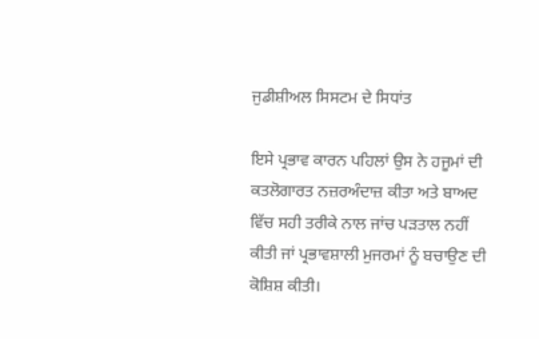ਜੁਡੀਸ਼ੀਅਲ ਸਿਸਟਮ ਦੇ ਸਿਧਾਂਤ

ਇਸੇ ਪ੍ਰਭਾਵ ਕਾਰਨ ਪਹਿਲਾਂ ਉਸ ਨੇ ਹਜੂਮਾਂ ਦੀ ਕਤਲੋਗਾਰਤ ਨਜ਼ਰਅੰਦਾਜ਼ ਕੀਤਾ ਅਤੇ ਬਾਅਦ ਵਿੱਚ ਸਹੀ ਤਰੀਕੇ ਨਾਲ ਜਾਂਚ ਪੜਤਾਲ ਨਹੀਂ ਕੀਤੀ ਜਾਂ ਪ੍ਰਭਾਵਸ਼ਾਲੀ ਮੁਜਰਮਾਂ ਨੂੰ ਬਚਾਉਣ ਦੀ ਕੋਸ਼ਿਸ਼ ਕੀਤੀ।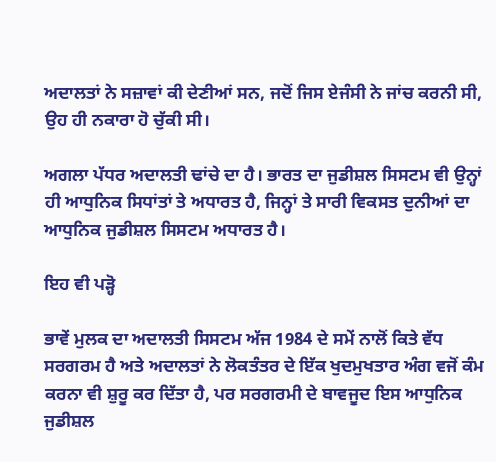ਅਦਾਲਤਾਂ ਨੇ ਸਜ਼ਾਵਾਂ ਕੀ ਦੇਣੀਆਂ ਸਨ, ਜਦੋਂ ਜਿਸ ਏਜੰਸੀ ਨੇ ਜਾਂਚ ਕਰਨੀ ਸੀ, ਉਹ ਹੀ ਨਕਾਰਾ ਹੋ ਚੁੱਕੀ ਸੀ।

ਅਗਲਾ ਪੱਧਰ ਅਦਾਲਤੀ ਢਾਂਚੇ ਦਾ ਹੈ। ਭਾਰਤ ਦਾ ਜੁਡੀਸ਼ਲ ਸਿਸਟਮ ਵੀ ਉਨ੍ਹਾਂ ਹੀ ਆਧੁਨਿਕ ਸਿਧਾਂਤਾਂ ਤੇ ਅਧਾਰਤ ਹੈ, ਜਿਨ੍ਹਾਂ ਤੇ ਸਾਰੀ ਵਿਕਸਤ ਦੁਨੀਆਂ ਦਾ ਆਧੁਨਿਕ ਜੁਡੀਸ਼ਲ ਸਿਸਟਮ ਅਧਾਰਤ ਹੈ।

ਇਹ ਵੀ ਪੜ੍ਹੋ

ਭਾਵੇਂ ਮੁਲਕ ਦਾ ਅਦਾਲਤੀ ਸਿਸਟਮ ਅੱਜ 1984 ਦੇ ਸਮੇਂ ਨਾਲੋਂ ਕਿਤੇ ਵੱਧ ਸਰਗਰਮ ਹੈ ਅਤੇ ਅਦਾਲਤਾਂ ਨੇ ਲੋਕਤੰਤਰ ਦੇ ਇੱਕ ਖੁਦਮੁਖਤਾਰ ਅੰਗ ਵਜੋਂ ਕੰਮ ਕਰਨਾ ਵੀ ਸ਼ੁਰੂ ਕਰ ਦਿੱਤਾ ਹੈ, ਪਰ ਸਰਗਰਮੀ ਦੇ ਬਾਵਜੂਦ ਇਸ ਆਧੁਨਿਕ ਜੁਡੀਸ਼ਲ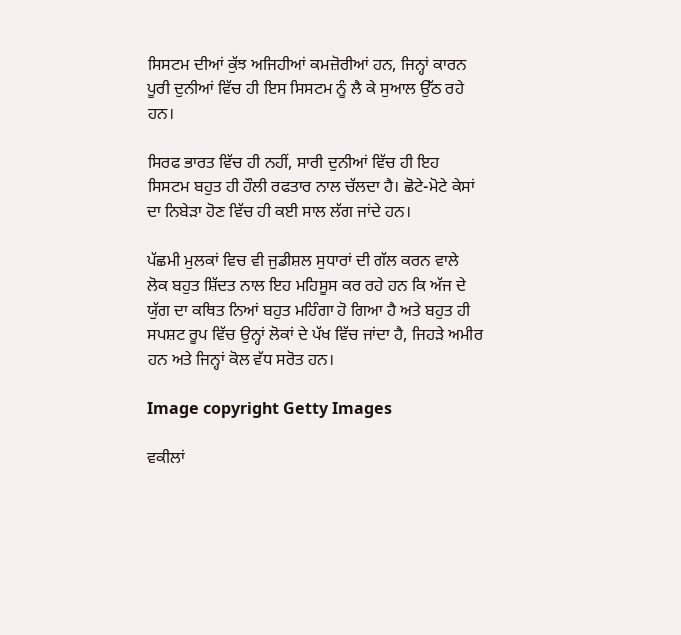ਸਿਸਟਮ ਦੀਆਂ ਕੁੱਝ ਅਜਿਹੀਆਂ ਕਮਜ਼ੋਰੀਆਂ ਹਨ, ਜਿਨ੍ਹਾਂ ਕਾਰਨ ਪੂਰੀ ਦੁਨੀਆਂ ਵਿੱਚ ਹੀ ਇਸ ਸਿਸਟਮ ਨੂੰ ਲੈ ਕੇ ਸੁਆਲ ਉੱਠ ਰਹੇ ਹਨ।

ਸਿਰਫ ਭਾਰਤ ਵਿੱਚ ਹੀ ਨਹੀਂ, ਸਾਰੀ ਦੁਨੀਆਂ ਵਿੱਚ ਹੀ ਇਹ ਸਿਸਟਮ ਬਹੁਤ ਹੀ ਹੌਲੀ ਰਫਤਾਰ ਨਾਲ ਚੱਲਦਾ ਹੈ। ਛੋਟੇ-ਮੋਟੇ ਕੇਸਾਂ ਦਾ ਨਿਬੇੜਾ ਹੋਣ ਵਿੱਚ ਹੀ ਕਈ ਸਾਲ ਲੱਗ ਜਾਂਦੇ ਹਨ।

ਪੱਛਮੀ ਮੁਲਕਾਂ ਵਿਚ ਵੀ ਜੁਡੀਸ਼ਲ ਸੁਧਾਰਾਂ ਦੀ ਗੱਲ ਕਰਨ ਵਾਲੇ ਲੋਕ ਬਹੁਤ ਸ਼ਿੱਦਤ ਨਾਲ ਇਹ ਮਹਿਸੂਸ ਕਰ ਰਹੇ ਹਨ ਕਿ ਅੱਜ ਦੇ ਯੁੱਗ ਦਾ ਕਥਿਤ ਨਿਆਂ ਬਹੁਤ ਮਹਿੰਗਾ ਹੋ ਗਿਆ ਹੈ ਅਤੇ ਬਹੁਤ ਹੀ ਸਪਸ਼ਟ ਰੂਪ ਵਿੱਚ ਉਨ੍ਹਾਂ ਲੋਕਾਂ ਦੇ ਪੱਖ ਵਿੱਚ ਜਾਂਦਾ ਹੈ, ਜਿਹੜੇ ਅਮੀਰ ਹਨ ਅਤੇ ਜਿਨ੍ਹਾਂ ਕੋਲ ਵੱਧ ਸਰੋਤ ਹਨ।

Image copyright Getty Images

ਵਕੀਲਾਂ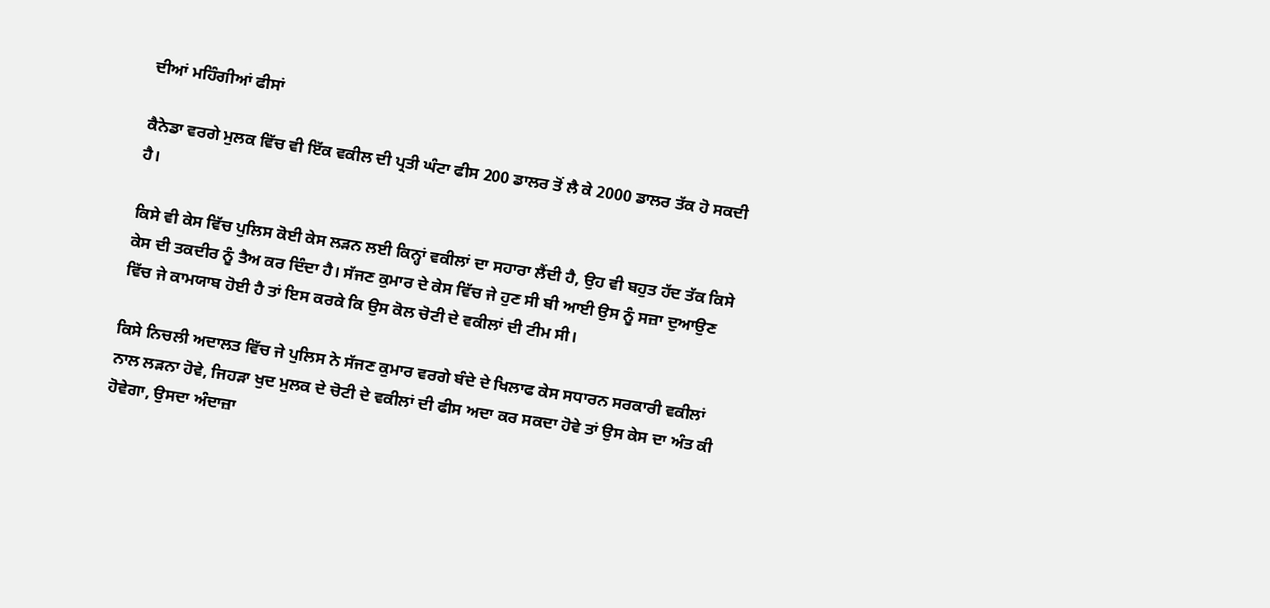ਦੀਆਂ ਮਹਿੰਗੀਆਂ ਫੀਸਾਂ

ਕੈਨੇਡਾ ਵਰਗੇ ਮੁਲਕ ਵਿੱਚ ਵੀ ਇੱਕ ਵਕੀਲ ਦੀ ਪ੍ਰਤੀ ਘੰਟਾ ਫੀਸ 200 ਡਾਲਰ ਤੋਂ ਲੈ ਕੇ 2000 ਡਾਲਰ ਤੱਕ ਹੋ ਸਕਦੀ ਹੈ।

ਕਿਸੇ ਵੀ ਕੇਸ ਵਿੱਚ ਪੁਲਿਸ ਕੋਈ ਕੇਸ ਲੜਨ ਲਈ ਕਿਨ੍ਹਾਂ ਵਕੀਲਾਂ ਦਾ ਸਹਾਰਾ ਲੈਂਦੀ ਹੈ, ਉਹ ਵੀ ਬਹੁਤ ਹੱਦ ਤੱਕ ਕਿਸੇ ਕੇਸ ਦੀ ਤਕਦੀਰ ਨੂੰ ਤੈਅ ਕਰ ਦਿੰਦਾ ਹੈ। ਸੱਜਣ ਕੁਮਾਰ ਦੇ ਕੇਸ ਵਿੱਚ ਜੇ ਹੁਣ ਸੀ ਬੀ ਆਈ ਉਸ ਨੂੰ ਸਜ਼ਾ ਦੁਆਉਣ ਵਿੱਚ ਜੇ ਕਾਮਯਾਬ ਹੋਈ ਹੈ ਤਾਂ ਇਸ ਕਰਕੇ ਕਿ ਉਸ ਕੋਲ ਚੋਟੀ ਦੇ ਵਕੀਲਾਂ ਦੀ ਟੀਮ ਸੀ।

ਕਿਸੇ ਨਿਚਲੀ ਅਦਾਲਤ ਵਿੱਚ ਜੇ ਪੁਲਿਸ ਨੇ ਸੱਜਣ ਕੁਮਾਰ ਵਰਗੇ ਬੰਦੇ ਦੇ ਖਿਲਾਫ ਕੇਸ ਸਧਾਰਨ ਸਰਕਾਰੀ ਵਕੀਲਾਂ ਨਾਲ ਲੜਨਾ ਹੋਵੇ, ਜਿਹੜਾ ਖੁਦ ਮੁਲਕ ਦੇ ਚੋਟੀ ਦੇ ਵਕੀਲਾਂ ਦੀ ਫੀਸ ਅਦਾ ਕਰ ਸਕਦਾ ਹੋਵੇ ਤਾਂ ਉਸ ਕੇਸ ਦਾ ਅੰਤ ਕੀ ਹੋਵੇਗਾ, ਉਸਦਾ ਅੰਦਾਜ਼ਾ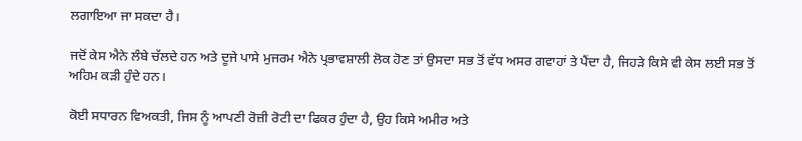ਲਗਾਇਆ ਜਾ ਸਕਦਾ ਹੈ।

ਜਦੋਂ ਕੇਸ ਐਨੇ ਲੰਬੇ ਚੱਲਦੇ ਹਨ ਅਤੇ ਦੂਜੇ ਪਾਸੇ ਮੁਜਰਮ ਐਨੇ ਪ੍ਰਭਾਵਸ਼ਾਲੀ ਲੋਕ ਹੋਣ ਤਾਂ ਉਸਦਾ ਸਭ ਤੋਂ ਵੱਧ ਅਸਰ ਗਵਾਹਾਂ ਤੇ ਪੈਂਦਾ ਹੈ, ਜਿਹੜੇ ਕਿਸੇ ਵੀ ਕੇਸ ਲਈ ਸਭ ਤੋਂ ਅਹਿਮ ਕੜੀ ਹੁੰਦੇ ਹਨ।

ਕੋਈ ਸਧਾਰਨ ਵਿਅਕਤੀ, ਜਿਸ ਨੂੰ ਆਪਣੀ ਰੋਜ਼ੀ ਰੋਟੀ ਦਾ ਫਿਕਰ ਹੁੰਦਾ ਹੈ, ਉਹ ਕਿਸੇ ਅਮੀਰ ਅਤੇ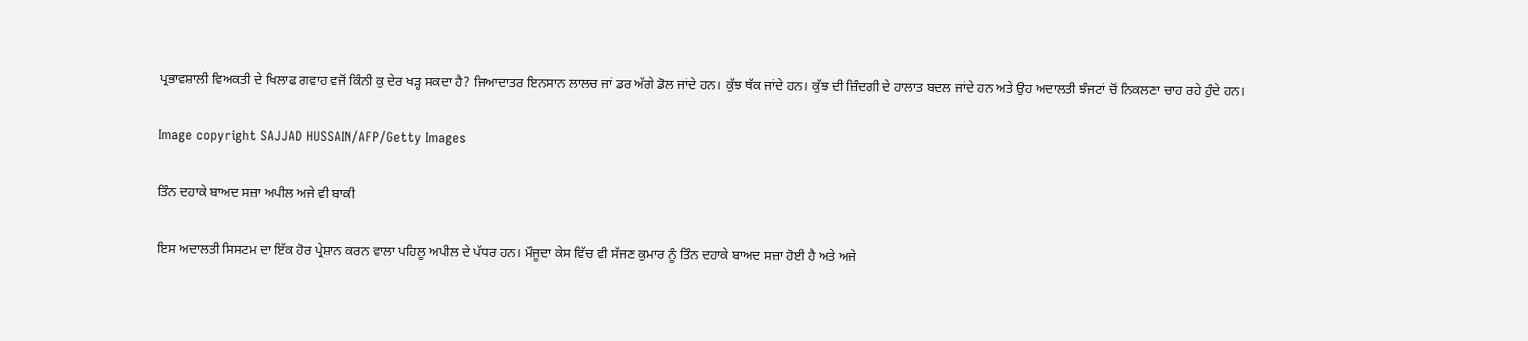ਪ੍ਰਭਾਵਸ਼ਾਲੀ ਵਿਅਕਤੀ ਦੇ ਖਿਲਾਫ ਗਵਾਹ ਵਜੋਂ ਕਿੰਨੀ ਕੁ ਦੇਰ ਖੜ੍ਹ ਸਕਦਾ ਹੈ? ਜਿਆਦਾਤਰ ਇਨਸਾਨ ਲਾਲਚ ਜਾਂ ਡਰ ਅੱਗੇ ਡੋਲ ਜਾਂਦੇ ਹਨ। ਕੁੱਝ ਥੱਕ ਜਾਂਦੇ ਹਨ। ਕੁੱਝ ਦੀ ਜ਼ਿੰਦਗੀ ਦੇ ਹਾਲਾਤ ਬਦਲ ਜਾਂਦੇ ਹਨ ਅਤੇ ਉਹ ਅਦਾਲਤੀ ਝੰਜਟਾਂ ਚੋਂ ਨਿਕਲਣਾ ਚਾਹ ਰਹੇ ਹੁੰਦੇ ਹਨ।

Image copyright SAJJAD HUSSAIN/AFP/Getty Images

ਤਿੰਨ ਦਹਾਕੇ ਬਾਅਦ ਸਜ਼ਾ ਅਪੀਲ ਅਜੇ ਵੀ ਬਾਕੀ

ਇਸ ਅਦਾਲਤੀ ਸਿਸਟਮ ਦਾ ਇੱਕ ਹੋਰ ਪ੍ਰੇਸ਼ਾਨ ਕਰਨ ਵਾਲਾ ਪਹਿਲੂ ਅਪੀਲ ਦੇ ਪੱਧਰ ਹਨ। ਮੌਜੂਦਾ ਕੇਸ ਵਿੱਚ ਵੀ ਸੱਜਣ ਕੁਮਾਰ ਨੂੰ ਤਿੰਨ ਦਹਾਕੇ ਬਾਅਦ ਸਜ਼ਾ ਹੋਈ ਹੈ ਅਤੇ ਅਜੇ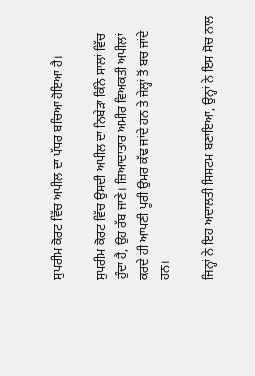ਸੁਪਰੀਮ ਕੋਰਟ ਵਿੱਚ ਅਪੀਲ ਦਾ ਪੱਧਰ ਬਚਿਆ ਹੋਇਆ ਹੈ।

ਸੁਪਰੀਮ ਕੋਰਟ ਵਿੱਚ ਉਸਦੀ ਅਪੀਲ ਦਾ ਨਿਬੇੜਾ ਕਿੰਨੇ ਸਾਲਾਂ ਵਿੱਚ ਹੁੰਦਾ ਹੈ, ਉਹ ਰੱਬ ਜਾਣੇ। ਜ਼ਿਆਦਾਤਾਰ ਅਮੀਰ ਵਿਅਕਤੀ ਅਪੀਲਾਂ ਕਰਦੇ ਹੀ ਆਪਣੀ ਪੂਰੀ ਉਮਰ ਕੱਢ ਜਾਂਦੇ ਹਨ ਤੇ ਜੇਲ੍ਹਾਂ ਤੋਂ ਬਚ ਜਾਂਦੇ ਹਨ।

ਜਿਨ੍ਹਾਂ ਨੇ ਇਹ ਅਦਾਲਤੀ ਸਿਸਟਮ ਬਣਾਇਆ, ਉਨ੍ਹਾਂ ਨੇ ਇਸ ਸੋਚ ਨਾਲ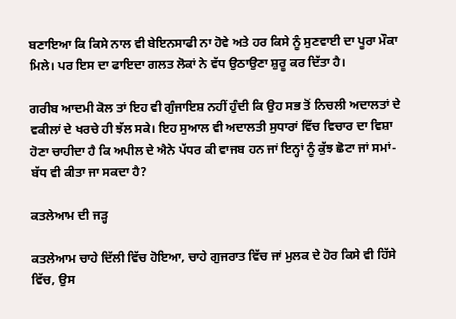ਬਣਾਇਆ ਕਿ ਕਿਸੇ ਨਾਲ ਵੀ ਬੇਇਨਸਾਫੀ ਨਾ ਹੋਵੇ ਅਤੇ ਹਰ ਕਿਸੇ ਨੂੰ ਸੁਣਵਾਈ ਦਾ ਪੂਰਾ ਮੌਕਾ ਮਿਲੇ। ਪਰ ਇਸ ਦਾ ਫਾਇਦਾ ਗਲਤ ਲੋਕਾਂ ਨੇ ਵੱਧ ਉਠਾਉਣਾ ਸ਼ੁਰੂ ਕਰ ਦਿੱਤਾ ਹੈ।

ਗਰੀਬ ਆਦਮੀ ਕੋਲ ਤਾਂ ਇਹ ਵੀ ਗੁੰਜਾਇਸ਼ ਨਹੀਂ ਹੁੰਦੀ ਕਿ ਉਹ ਸਭ ਤੋਂ ਨਿਚਲੀ ਅਦਾਲਤਾਂ ਦੇ ਵਕੀਲਾਂ ਦੇ ਖਰਚੇ ਹੀ ਝੱਲ ਸਕੇ। ਇਹ ਸੁਆਲ ਵੀ ਅਦਾਲਤੀ ਸੁਧਾਰਾਂ ਵਿੱਚ ਵਿਚਾਰ ਦਾ ਵਿਸ਼ਾ ਹੋਣਾ ਚਾਹੀਦਾ ਹੈ ਕਿ ਅਪੀਲ ਦੇ ਐਨੇ ਪੱਧਰ ਕੀ ਵਾਜਬ ਹਨ ਜਾਂ ਇਨ੍ਹਾਂ ਨੂੰ ਕੁੱਝ ਛੋਟਾ ਜਾਂ ਸਮਾਂ-ਬੱਧ ਵੀ ਕੀਤਾ ਜਾ ਸਕਦਾ ਹੈ?

ਕਤਲੇਆਮ ਦੀ ਜੜ੍ਹ

ਕਤਲੇਆਮ ਚਾਹੇ ਦਿੱਲੀ ਵਿੱਚ ਹੋਇਆ, ਚਾਹੇ ਗੁਜਰਾਤ ਵਿੱਚ ਜਾਂ ਮੁਲਕ ਦੇ ਹੋਰ ਕਿਸੇ ਵੀ ਹਿੱਸੇ ਵਿੱਚ, ਉਸ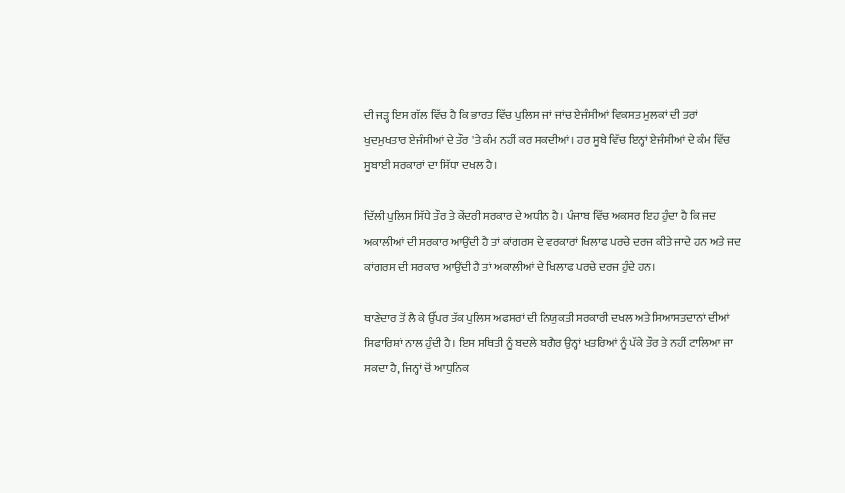ਦੀ ਜੜ੍ਹ ਇਸ ਗੱਲ ਵਿੱਚ ਹੈ ਕਿ ਭਾਰਤ ਵਿੱਚ ਪੁਲਿਸ ਜਾਂ ਜਾਂਚ ਏਜੰਸੀਆਂ ਵਿਕਸਤ ਮੁਲਕਾਂ ਦੀ ਤਰਾਂ ਖੁਦਮੁਖਤਾਰ ਏਜੰਸੀਆਂ ਦੇ ਤੌਰ 'ਤੇ ਕੰਮ ਨਹੀਂ ਕਰ ਸਕਦੀਆਂ। ਹਰ ਸੂਬੇ ਵਿੱਚ ਇਨ੍ਹਾਂ ਏਜੰਸੀਆਂ ਦੇ ਕੰਮ ਵਿੱਚ ਸੂਬਾਈ ਸਰਕਾਰਾਂ ਦਾ ਸਿੱਧਾ ਦਖਲ ਹੈ।

ਦਿੱਲੀ ਪੁਲਿਸ ਸਿੱਧੇ ਤੌਰ ਤੇ ਕੇਂਦਰੀ ਸਰਕਾਰ ਦੇ ਅਧੀਨ ਹੈ। ਪੰਜਾਬ ਵਿੱਚ ਅਕਸਰ ਇਹ ਹੁੰਦਾ ਹੈ ਕਿ ਜਦ ਅਕਾਲੀਆਂ ਦੀ ਸਰਕਾਰ ਆਉਂਦੀ ਹੈ ਤਾਂ ਕਾਂਗਰਸ ਦੇ ਵਰਕਾਰਾਂ ਖਿਲਾਫ ਪਰਚੇ ਦਰਜ ਕੀਤੇ ਜਾਦੇ ਹਨ ਅਤੇ ਜਦ ਕਾਂਗਰਸ ਦੀ ਸਰਕਾਰ ਆਉਂਦੀ ਹੈ ਤਾਂ ਅਕਾਲੀਆਂ ਦੇ ਖਿਲਾਫ ਪਰਚੇ ਦਰਜ ਹੁੰਦੇ ਹਨ।

ਥਾਣੇਦਾਰ ਤੋਂ ਲੈ ਕੇ ਉੱਪਰ ਤੱਕ ਪੁਲਿਸ ਅਫਸਰਾਂ ਦੀ ਨਿਯੁਕਤੀ ਸਰਕਾਰੀ ਦਖਲ ਅਤੇ ਸਿਆਸਤਦਾਨਾਂ ਦੀਆਂ ਸਿਫਾਰਿਸ਼ਾਂ ਨਾਲ ਹੁੰਦੀ ਹੈ। ਇਸ ਸਥਿਤੀ ਨੂੰ ਬਦਲੇ ਬਗੈਰ ਉਨ੍ਹਾਂ ਖਤਰਿਆਂ ਨੂੰ ਪੱਕੇ ਤੌਰ ਤੇ ਨਹੀਂ ਟਾਲਿਆ ਜਾ ਸਕਦਾ ਹੈ, ਜਿਨ੍ਹਾਂ ਚੋਂ ਆਧੁਨਿਕ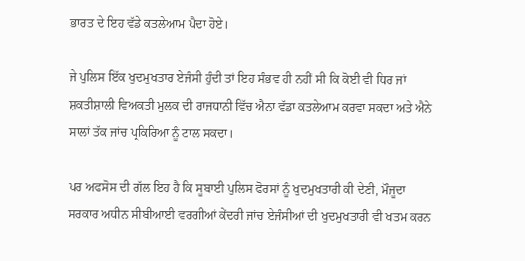ਭਾਰਤ ਦੇ ਇਹ ਵੱਡੇ ਕਤਲੇਆਮ ਪੈਦਾ ਹੋਏ।

ਜੇ ਪੁਲਿਸ ਇੱਕ ਖੁਦਮੁਖਤਾਰ ਏਜੰਸੀ ਹੁੰਦੀ ਤਾਂ ਇਹ ਸੰਭਵ ਹੀ ਨਹੀਂ ਸੀ ਕਿ ਕੋਈ ਵੀ ਧਿਰ ਜਾਂ ਸ਼ਕਤੀਸ਼ਾਲੀ ਵਿਅਕਤੀ ਮੁਲਕ ਦੀ ਰਾਜਧਾਨੀ ਵਿੱਚ ਐਨਾ ਵੱਡਾ ਕਤਲੇਆਮ ਕਰਵਾ ਸਕਦਾ ਅਤੇ ਐਨੇ ਸਾਲਾਂ ਤੱਕ ਜਾਂਚ ਪ੍ਰਕਿਰਿਆ ਨੂੰ ਟਾਲ ਸਕਦਾ।

ਪਰ ਅਫਸੋਸ ਦੀ ਗੱਲ ਇਹ ਹੈ ਕਿ ਸੂਬਾਈ ਪੁਲਿਸ ਫੋਰਸਾਂ ਨੂੰ ਖੁਦਮੁਖਤਾਰੀ ਕੀ ਦੇਣੀ, ਮੌਜੂਦਾ ਸਰਕਾਰ ਅਧੀਨ ਸੀਬੀਆਈ ਵਰਗੀਆਂ ਕੇਂਦਰੀ ਜਾਂਚ ਏਜੰਸੀਆਂ ਦੀ ਖੁਦਮੁਖਤਾਰੀ ਵੀ ਖਤਮ ਕਰਨ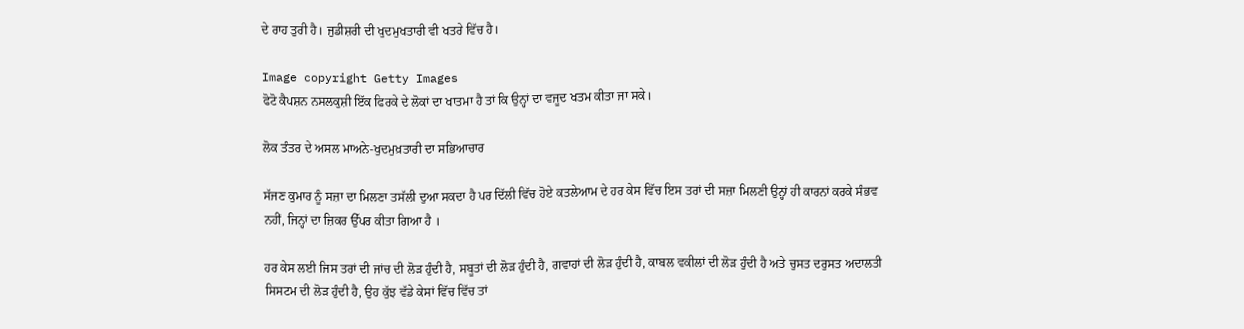ਦੇ ਰਾਹ ਤੁਰੀ ਹੈ। ਜੁਡੀਸ਼ਰੀ ਦੀ ਖੁਦਮੁਖਤਾਰੀ ਵੀ ਖਤਰੇ ਵਿੱਚ ਹੈ।

Image copyright Getty Images
ਫੋਟੋ ਕੈਪਸ਼ਨ ਨਸਲਕੁਸ਼ੀ ਇੱਕ ਫਿਰਕੇ ਦੇ ਲੋਕਾਂ ਦਾ ਖਾਤਮਾ ਹੈ ਤਾਂ ਕਿ ਉਨ੍ਹਾਂ ਦਾ ਵਜੂਦ ਖਤਮ ਕੀਤਾ ਜਾ ਸਕੇ।

ਲੋਕ ਤੰਤਰ ਦੇ ਅਸਲ ਮਾਅਨੇ-ਖੁਦਮੁਖ਼ਤਾਰੀ ਦਾ ਸਭਿਆਚਾਰ

ਸੱਜਣ ਕੁਮਾਰ ਨੂੰ ਸਜ਼ਾ ਦਾ ਮਿਲਣਾ ਤਸੱਲੀ ਦੁਆ ਸਕਦਾ ਹੈ ਪਰ ਦਿੱਲੀ ਵਿੱਚ ਹੋਏ ਕਤਲੇਆਮ ਦੇ ਹਰ ਕੇਸ ਵਿੱਚ ਇਸ ਤਰਾਂ ਦੀ ਸਜ਼ਾ ਮਿਲਣੀ ਉਨ੍ਹਾਂ ਹੀ ਕਾਰਨਾਂ ਕਰਕੇ ਸੰਭਵ ਨਹੀਂ, ਜਿਨ੍ਹਾਂ ਦਾ ਜ਼ਿਕਰ ਉੱਪਰ ਕੀਤਾ ਗਿਆ ਹੈ ।

ਹਰ ਕੇਸ ਲਈ ਜਿਸ ਤਰਾਂ ਦੀ ਜਾਂਚ ਦੀ ਲੋੜ ਹੁੰਦੀ ਹੈ, ਸਬੂਤਾਂ ਦੀ ਲੋੜ ਹੁੰਦੀ ਹੈ, ਗਵਾਹਾਂ ਦੀ ਲੋੜ ਹੁੰਦੀ ਹੈ, ਕਾਬਲ ਵਕੀਲਾਂ ਦੀ ਲੋੜ ਹੁੰਦੀ ਹੈ ਅਤੇ ਚੁਸਤ ਦਰੁਸਤ ਅਦਾਲਤੀ ਸਿਸਟਮ ਦੀ ਲੋੜ ਹੁੰਦੀ ਹੈ, ਉਹ ਕੁੱਝ ਵੱਡੇ ਕੇਸਾਂ ਵਿੱਚ ਵਿੱਚ ਤਾਂ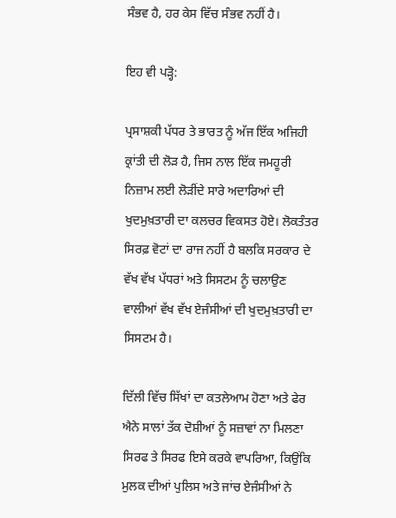ਸੰਭਵ ਹੈ, ਹਰ ਕੇਸ ਵਿੱਚ ਸੰਭਵ ਨਹੀਂ ਹੈ।

ਇਹ ਵੀ ਪੜ੍ਹੋ:

ਪ੍ਰਸਾਸ਼ਕੀ ਪੱਧਰ ਤੇ ਭਾਰਤ ਨੂੰ ਅੱਜ ਇੱਕ ਅਜਿਹੀ ਕ੍ਰਾਂਤੀ ਦੀ ਲੋੜ ਹੈ, ਜਿਸ ਨਾਲ ਇੱਕ ਜਮਹੂਰੀ ਨਿਜ਼ਾਮ ਲਈ ਲੋੜੀਂਦੇ ਸਾਰੇ ਅਦਾਰਿਆਂ ਦੀ ਖੁਦਮੁਖ਼ਤਾਰੀ ਦਾ ਕਲਚਰ ਵਿਕਸਤ ਹੋਏ। ਲੋਕਤੰਤਰ ਸਿਰਫ਼ ਵੋਟਾਂ ਦਾ ਰਾਜ ਨਹੀਂ ਹੈ ਬਲਕਿ ਸਰਕਾਰ ਦੇ ਵੱਖ ਵੱਖ ਪੱਧਰਾਂ ਅਤੇ ਸਿਸਟਮ ਨੂੰ ਚਲਾਉਣ ਵਾਲੀਆਂ ਵੱਖ ਵੱਖ ਏਜੰਸੀਆਂ ਦੀ ਖੁਦਮੁਖ਼ਤਾਰੀ ਦਾ ਸਿਸਟਮ ਹੈ।

ਦਿੱਲੀ ਵਿੱਚ ਸਿੱਖਾਂ ਦਾ ਕਤਲੇਆਮ ਹੋਣਾ ਅਤੇ ਫੇਰ ਐਨੇ ਸਾਲਾਂ ਤੱਕ ਦੋਸ਼ੀਆਂ ਨੂੰ ਸਜ਼ਾਵਾਂ ਨਾ ਮਿਲਣਾ ਸਿਰਫ ਤੇ ਸਿਰਫ ਇਸੇ ਕਰਕੇ ਵਾਪਰਿਆ, ਕਿਉਂਕਿ ਮੁਲਕ ਦੀਆਂ ਪੁਲਿਸ ਅਤੇ ਜਾਂਚ ਏਜੰਸੀਆਂ ਨੇ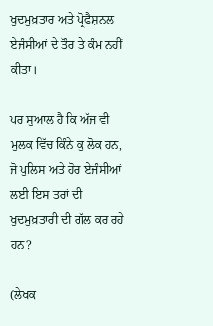ਖੁਦਮੁਖ਼ਤਾਰ ਅਤੇ ਪ੍ਰੋਫੈਸ਼ਨਲ ਏਜੰਸੀਆਂ ਦੇ ਤੌਰ ਤੇ ਕੰਮ ਨਹੀਂ ਕੀਤਾ।

ਪਰ ਸੁਆਲ ਹੈ ਕਿ ਅੱਜ ਵੀ ਮੁਲਕ ਵਿੱਚ ਕਿੰਨੇ ਕੁ ਲੋਕ ਹਨ, ਜੋ ਪੁਲਿਸ ਅਤੇ ਹੋਰ ਏਜੰਸੀਆਂ ਲਈ ਇਸ ਤਰਾਂ ਦੀ ਖੁਦਮੁਖ਼ਤਾਰੀ ਦੀ ਗੱਲ ਕਰ ਰਹੇ ਹਨ?

(ਲੇਖਕ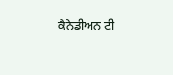ਕੈਨੇਡੀਅਨ ਟੀ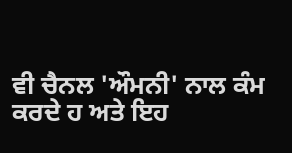ਵੀ ਚੈਨਲ 'ਔਮਨੀ' ਨਾਲ ਕੰਮ ਕਰਦੇ ਹ ਅਤੇ ਇਹ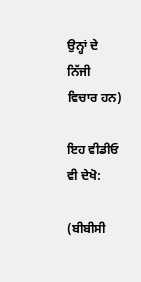ਉਨ੍ਹਾਂ ਦੇ ਨਿੱਜੀ ਵਿਚਾਰ ਹਨ)

ਇਹ ਵੀਡੀਓ ਵੀ ਦੇਖੋ:

(ਬੀਬੀਸੀ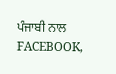ਪੰਜਾਬੀ ਨਾਲ FACEBOOK,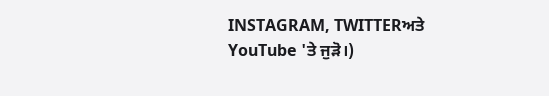INSTAGRAM, TWITTERਅਤੇ YouTube 'ਤੇ ਜੁੜੋ।)